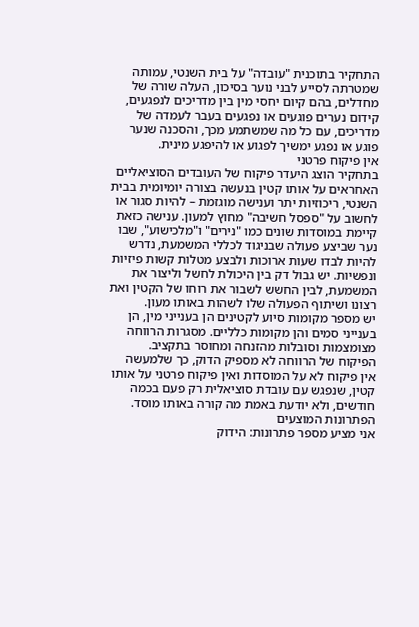התחקיר בתוכנית "עובדה" על בית השנטי, עמותה שמטרתה לסייע לבני נוער בסיכון, העלה שורה של מחדלים, בהם קיום יחסי מין בין מדריכים לנפגעים, קידום נערים פוגעים או נפגעים בעבר לעמדה של מדריכים, עם כל מה שמשתמע מכך, והסכנה שנער פוגע או נפגע ימשיך לפגוע או להיפגע מינית.
אין פיקוח פרטני
בתחקיר הוצג היעדר פיקוח של העובדים הסוציאליים האחראים על אותו קטין בנעשה בצורה יומיומית בבית השנטי, ריכוזיות יתר וענישה מוגזמת – להיות סגור או לחשוב על "ספסל חשיבה" מחוץ למעון. ענישה כזאת קיימת במוסדות שונים כמו "נירים" ו"מלכישוע", שבו נער שביצע פעולה שבניגוד לכללי המשמעת, נדרש להיות לבדו שעות ארוכות ולבצע מטלות קשות פיזיות ונפשיות. יש גבול דק בין היכולת לחשל וליצור את המשמעת, לבין החשש לשבור את רוחו של הקטין ואת רצונו ושיתוף הפעולה שלו לשהות באותו מעון.
יש מספר מקומות סיוע לקטינים הן בענייני מין, הן בענייני סמים והן מקומות כלליים. מסגרות הרווחה מצומצמות וסובלות מהזנחה ומחוסר בתקציב. הפיקוח של הרווחה לא מספיק הדוק, כך שלמעשה אין פיקוח לא על המוסדות ואין פיקוח פרטני על אותו קטין, שנפגש עם עובדת סוציאלית רק פעם בכמה חודשים, ולא יודעת באמת מה קורה באותו מוסד.
הפתרונות המוצעים
אני מציע מספר פתרונות: הידוק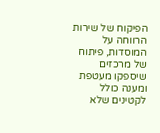הפיקוח של שירות הרווחה על המוסדות, פיתוח של מרכזים שיספקו מעטפת ומענה כולל לקטינים שלא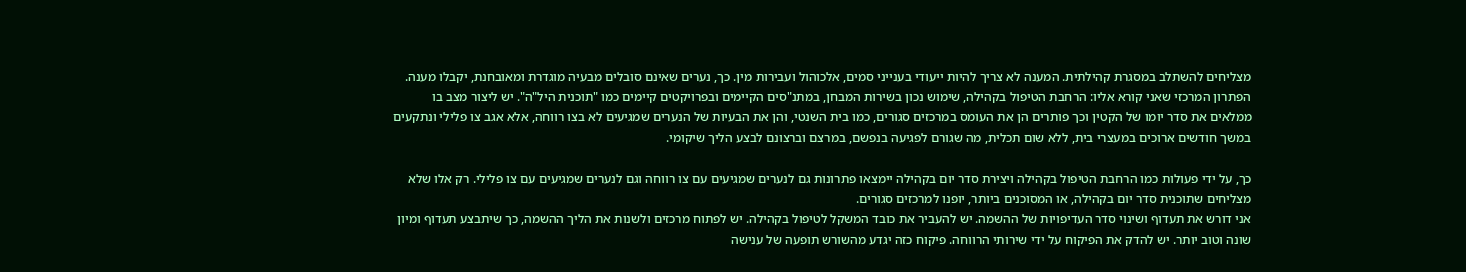מצליחים להשתלב במסגרת קהילתית. המענה לא צריך להיות ייעודי בענייני סמים, אלכוהול ועבירות מין. כך, נערים שאינם סובלים מבעיה מוגדרת ומאובחנת, יקבלו מענה.
הפתרון המרכזי שאני קורא אליו: הרחבת הטיפול בקהילה, שימוש נכון בשירות המבחן, במתנ"סים הקיימים ובפרויקטים קיימים כמו "תוכנית היל"ה". יש ליצור מצב בו ממלאים את סדר יומו של הקטין וכך פותרים הן את העומס במרכזים סגורים, כמו בית השנטי, והן את הבעיות של הנערים שמגיעים לא בצו רווחה, אלא אגב צו פלילי ונתקעים במשך חודשים ארוכים במעצרי בית, ללא שום תכלית, מה שגורם לפגיעה בנפשם, במרצם וברצונם לבצע הליך שיקומי.

כך, על ידי פעולות כמו הרחבת הטיפול בקהילה ויצירת סדר יום בקהילה יימצאו פתרונות גם לנערים שמגיעים עם צו רווחה וגם לנערים שמגיעים עם צו פלילי. רק אלו שלא מצליחים שתוכנית סדר יום בקהילה, או המסוכנים ביותר, יופנו למרכזים סגורים.
אני דורש את תעדוף ושינוי סדר העדיפויות של ההשמה. יש להעביר את כובד המשקל לטיפול בקהילה. יש לפתוח מרכזים ולשנות את הליך ההשמה, כך שיתבצע תעדוף ומיון שונה וטוב יותר. יש להדק את הפיקוח על ידי שירותי הרווחה. פיקוח כזה יגדע מהשורש תופעה של ענישה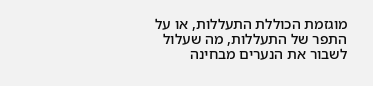מוגזמת הכוללת התעללות, או על התפר של התעללות, מה שעלול לשבור את הנערים מבחינה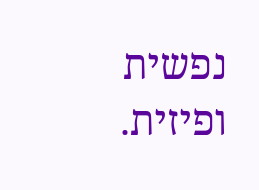נפשית ופיזית.